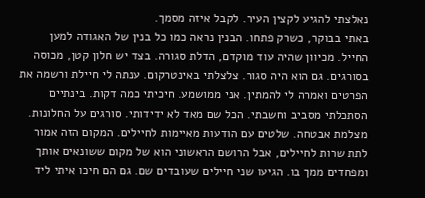נאלצתי להגיע לקצין העיר. לקבל איזה מסמך.
באתי בבוקר, כשרק פתחו. הבנין נראה כמו כל בנין של האגודה למען החייל. מכיוון שהיה עוד מוקדם, הדלת סגורה. בצד יש חלון קטן, מכוסה בסורגים. גם הוא היה סגור. צלצלתי באינטרקום. ענתה לי חיילת ורשמה את הפרטים ואמרה לי להמתין. אני ממושמע. חיכיתי כמה דקות. בינתיים הסתכלתי מסביב וחשבתי. הכל שם מאד לא ידידותי. סורגים על החלונות. מצלמת אבטחה. שלטים עם הודעות מאיימות לחיילים. המקום הזה אמור לתת שרות לחיילים, אבל הרושם הראשוני הוא של מקום ששונאים אותך ומפחדים ממך בו. הגיעו שני חיילים שעובדים שם. גם הם חיכו איתי ליד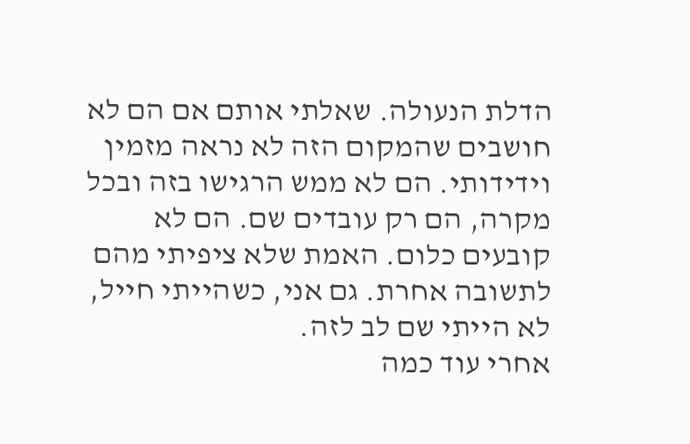הדלת הנעולה. שאלתי אותם אם הם לא חושבים שהמקום הזה לא נראה מזמין וידידותי. הם לא ממש הרגישו בזה ובכל מקרה, הם רק עובדים שם. הם לא קובעים כלום. האמת שלא ציפיתי מהם לתשובה אחרת. גם אני, כשהייתי חייל, לא הייתי שם לב לזה.
אחרי עוד כמה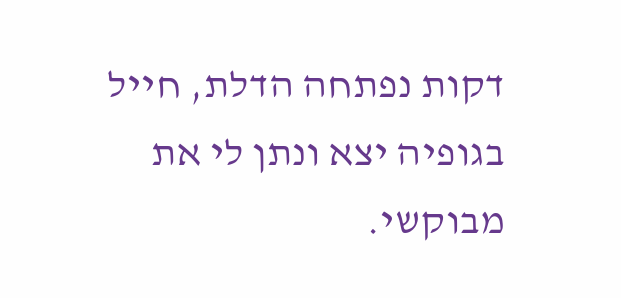דקות נפתחה הדלת, חייל בגופיה יצא ונתן לי את מבוקשי.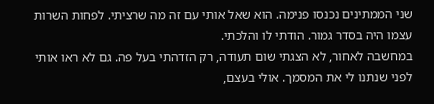שני הממתינים נכנסו פנימה. הוא שאל אותי עם זה מה שרציתי. לפחות השרות עצמו היה בסדר גמור. הודתי לו והלכתי.
במחשבה לאחור, לא הצגתי שום תעודה, רק הזדהתי בעל פה. גם לא ראו אותי לפני שנתנו לי את המסמך. אולי בעצם,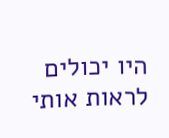היו יכולים לראות אותי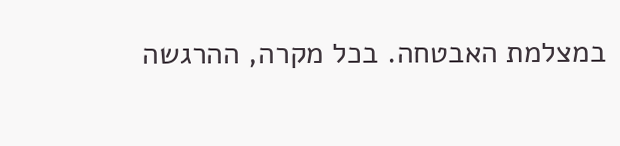במצלמת האבטחה. בכל מקרה, ההרגשה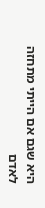היא שגם אם הייתי מתחזה לאדם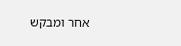אחר ומבקש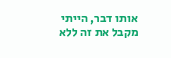אותו דבר, הייתי מקבל את זה ללא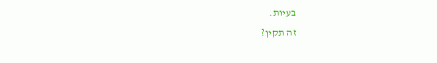בעיות.
זה תקין?